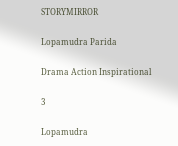STORYMIRROR

Lopamudra Parida

Drama Action Inspirational

3

Lopamudra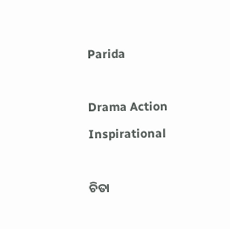Parida

Drama Action Inspirational

ଚିତା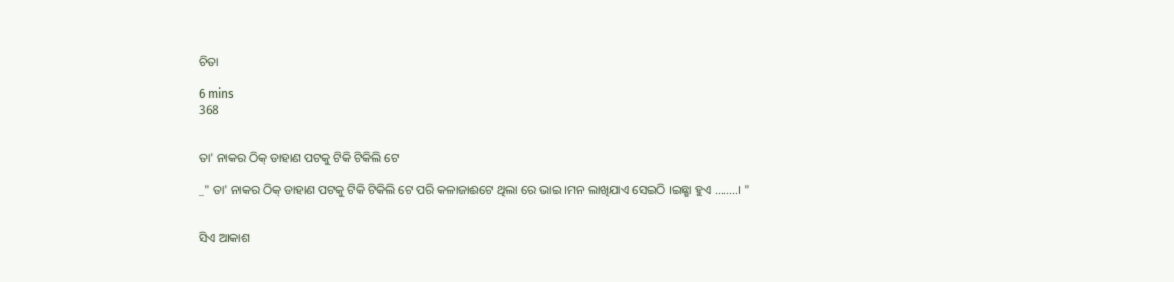ଚିତା

6 mins
368


ତା' ନାକର ଠିକ୍ ଡାହାଣ ପଟକୁ ଟିକି ଟିକିଲି ଟେ

_" ତା' ନାକର ଠିକ୍ ଡାହାଣ ପଟକୁ ଟିକି ଟିକିଲି ଟେ ପରି କଳାଜାଈଟେ ଥିଲା ରେ ଭାଇ ।ମନ ଲାଖିଯାଏ ସେଇଠି ।ଇଛ୍ଛା ହୁଏ ........। "


ସିଏ ଆକାଶ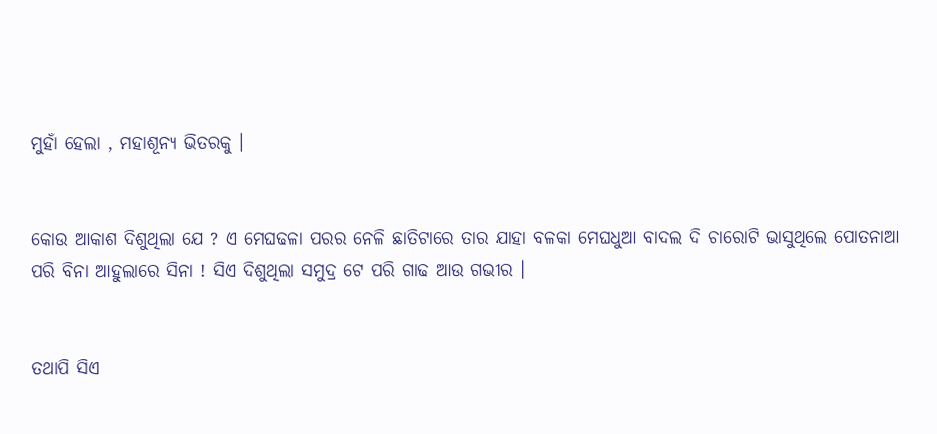ମୁହାଁ ହେଲା , ମହାଶୂନ୍ଯ ଭିତରକୁ ।


କୋଉ ଆକାଶ ଦିଶୁଥିଲା ଯେ ? ଏ ମେଘଢଳା ପରର ନେଳି ଛାତିଟାରେ ତାର ଯାହା ବଳକା ମେଘଧୁଆ ବାଦଲ ଦି ଚାରୋଟି ଭାସୁଥିଲେ ପୋତନାଆ ପରି ବିନା ଆହୁଲାରେ ସିନା ! ସିଏ ଦିଶୁଥିଲା ସମୁଦ୍ର ଟେ ପରି ଗାଢ ଆଉ ଗଭୀର ।


ତଥାପି ସିଏ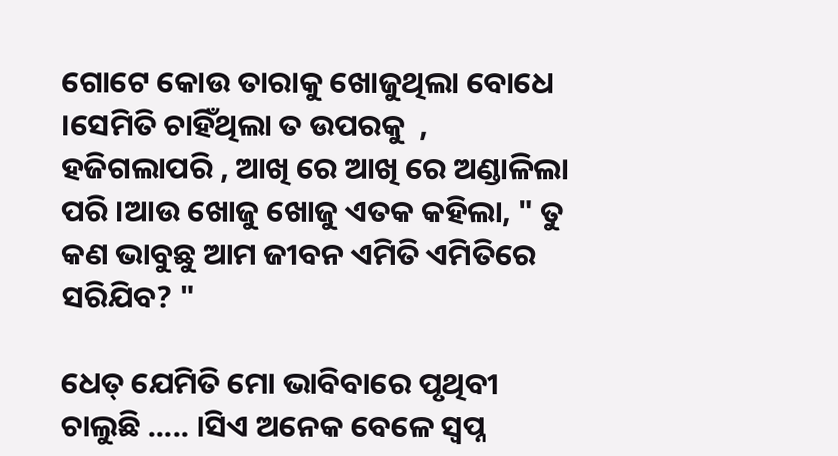ଗୋଟେ କୋଉ ତାରାକୁ ଖୋଜୁଥିଲା ବୋଧେ ।ସେମିତି ଚାହିଁଥିଲା ତ ଉପରକୁ  , ହଜିଗଲାପରି , ଆଖି ରେ ଆଖି ରେ ଅଣ୍ଡାଳିଲା ପରି ।ଆଉ ଖୋଜୁ ଖୋଜୁ ଏତକ କହିଲା, " ତୁ କଣ ଭାବୁଛୁ ଆମ ଜୀବନ ଏମିତି ଏମିତିରେ ସରିଯିବ? "

ଧେତ୍ ଯେମିତି ମୋ ଭାବିବାରେ ପୃଥିବୀ ଚାଲୁଛି ..... ।ସିଏ ଅନେକ ବେଳେ ସ୍ବପ୍ନ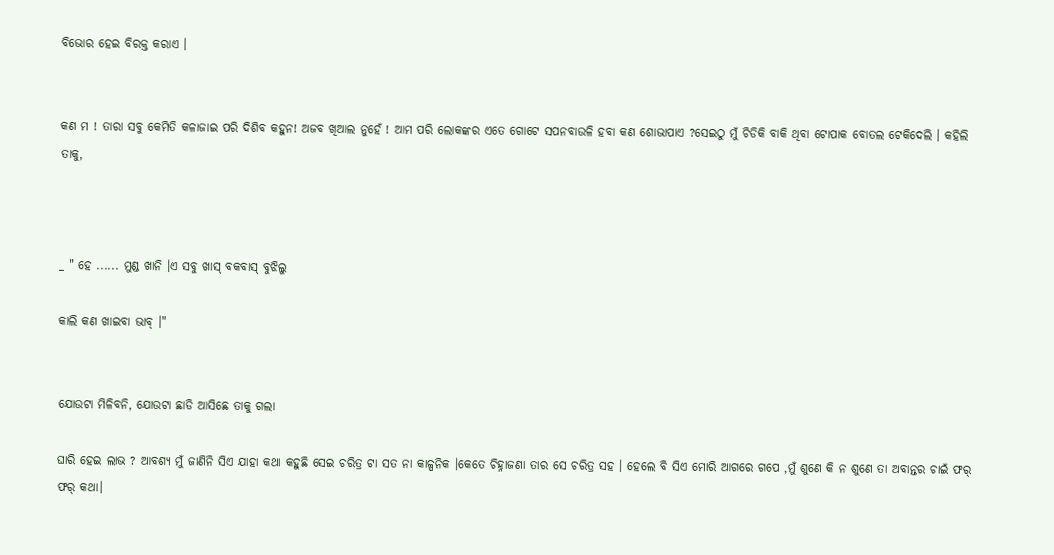ବିଭୋର ହେଇ ବିରକ୍ତ କରାଏ ।


କଣ ମ ! ତାରା ସବୁ କେମିତି କଳାଜାଇ ପରି ଦିଶିବ କହୁନ! ଅଜବ ଖିଆଲ ନୁହେଁ ! ଆମ ପରି ଲୋକଙ୍କର ଏତେ ଗୋଟେ ସପନବାଉଳି ହବା କଣ ଶୋଭାପାଏ ?ସେଇଠୁ ମୁଁ ଚିଡିକି ବାକି ଥିବା ଟୋପାକ ବୋତଲ ଟେକିଦେଲି । କହିଲି ତାକୁ,



_ " ହେ ...... ମୁଣ୍ଡ ଖାନି ।ଏ ସବୁ ଖାସ୍ ବକବାସ୍ ବୁଝିଲୁ

କାଲି କଣ ଖାଇବା ଭାବ୍ ।"


ଯୋଉଟା ମିଳିବନି, ଯୋଉଟା ଛାଡି ଆସିଛେ ତାକୁ ଗଲା

ଘାରି ହେଇ ଲାଭ ? ଆବଶ୍ୟ ମୁଁ ଜାଣିନି ସିଏ ଯାହା କଥା କହୁଛି ସେଇ ଚରିତ୍ର ଟା ସତ ନା କାଳ୍ପନିକ ।କେତେ ଚିହ୍ନାଜଣା ତାର ସେ ଚରିତ୍ର ସହ । ହେଲେ ବି ସିଏ ମୋରି ଆଗରେ ଗପେ ,ମୁଁ ଶୁଣେ କି ନ ଶୁଣେ ତା ଅବାନ୍ତର ଚାଇଁ ଫର୍ ଫର୍ କଥା।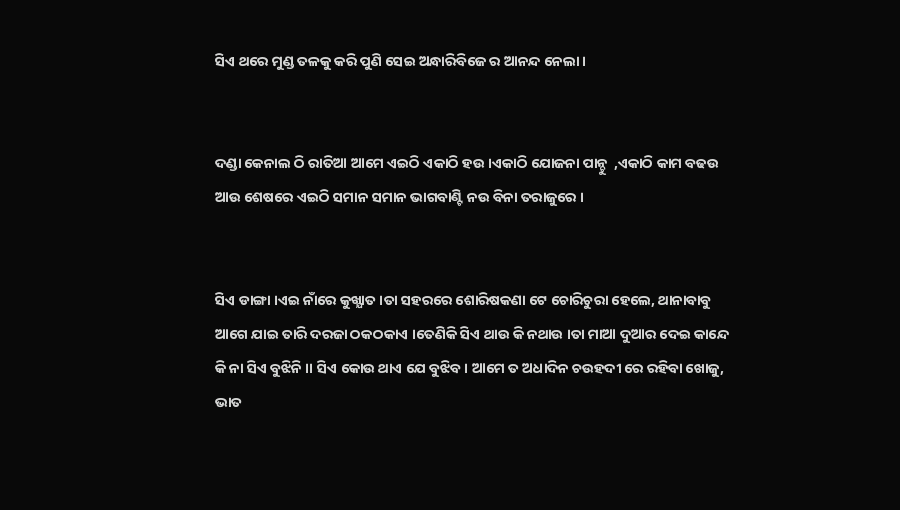ସିଏ ଥରେ ମୁଣ୍ଡ ତଳକୁ କରି ପୁଣି ସେଇ ଅନ୍ଧାରିବିଜେ ର ଆନନ୍ଦ ନେଲା ।


ଦଣ୍ଡା କେନାଲ ଠି ରାତିଆ ଆମେ ଏଇଠି ଏକାଠି ହଉ ।ଏକାଠି ଯୋଜନା ପାନ୍ଚୁ  ,ଏକାଠି କାମ ବଢଉ ଆଉ ଶେଷରେ ଏଇଠି ସମାନ ସମାନ ଭାଗବାଣ୍ଟି ନଉ ବିନା ତରାଜୁରେ ।


ସିଏ ଡାଙ୍ଗା ।ଏଇ ନାଁରେ କୁଖ୍ଯାତ ।ତା ସହରରେ ଶୋରିଷକଣା ଟେ ଚୋରିଚୁରା ହେଲେ, ଥାନାବାବୁ ଆଗେ ଯାଇ ତାରି ଦରଜା ଠକଠକାଏ ।ତେଣିକି ସିଏ ଥାଉ କି ନଥାଉ ।ତା ମାଆ ଦୁଆର ଦେଇ କାନ୍ଦେ କି ନା ସିଏ ବୁଝିନି ।। ସିଏ କୋଉ ଥାଏ ଯେ ବୁଝିବ । ଆମେ ତ ଅଧାଦିନ ଚଉହଦୀ ରେ ରହିବା ଖୋଜୁ, ଭାତ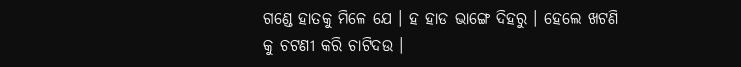ଗଣ୍ଡେ ହାତକୁ ମିଳେ ଯେ । ହ ହାଡ ଭାଙ୍ଗେ ଦିହରୁ । ହେଲେ ଖଟଣି କୁ ଚଟଣୀ କରି ଚାଟିଦଉ ।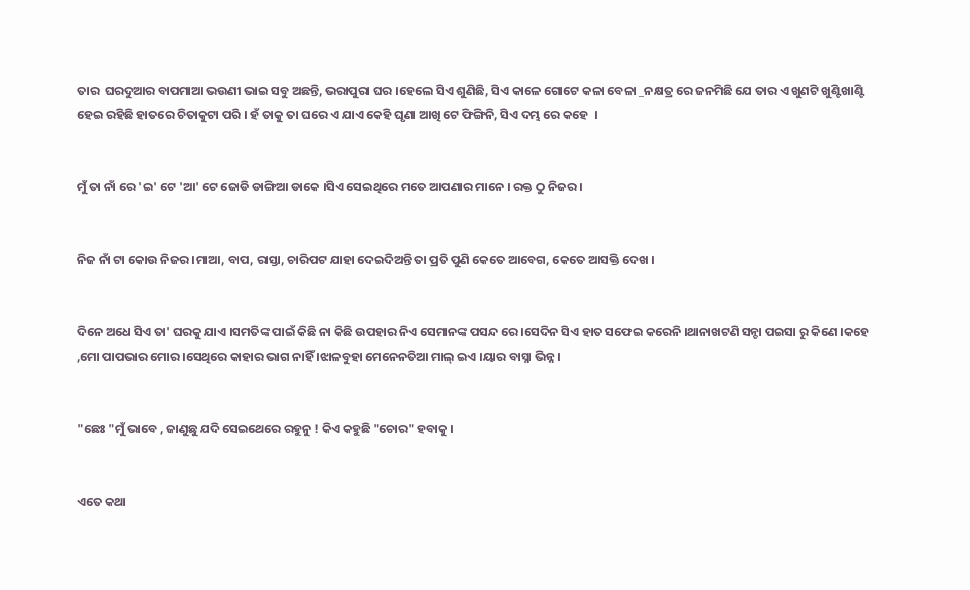ତାର  ଘରଦୁଆର ବାପମାଆ ଭଉଣୀ ଭାଇ ସବୁ ଅଛନ୍ତି, ଭରାପୁରା ଘର ।ହେଲେ ସିଏ ଶୁଣିଛି, ସିଏ କାଳେ ଗୋଟେ କଳା ବେଳା _ନକ୍ଷତ୍ର ରେ ଜନମିଛି ଯେ ତାର ଏ ଖୁଣଟି ଖୁଣ୍ଟିଖାଣ୍ଟି ହେଇ ରହିଛି ହାତରେ ଚିତାକୁଟା ପରି । ହଁ ତାକୁ ତା ଘରେ ଏ ଯାଏ କେହି ଘୃଣା ଆଖି ଟେ ଫିଙ୍ଗିନି, ସିଏ ଦମ୍ଭ ରେ କହେ  ।


ମୁଁ ତା ନାଁ ରେ 'ଇ' ଟେ 'ଆ' ଟେ ଜୋଡି ଡାଙ୍ଗିଆ ଡାକେ ।ସିଏ ସେଇଥିରେ ମତେ ଆପଣାର ମାନେ । ରକ୍ତ ଠୁ ନିଜର ।


ନିଜ ନାଁ ଟା କୋଉ ନିଜର ।ମାଆ, ବାପ, ରାସ୍ତା, ଚାରିପଟ ଯାହା ଦେଇଦିଅନ୍ତି ତା ପ୍ରତି ପୁଣି କେତେ ଆବେଗ, କେତେ ଆସକ୍ତି ଦେଖ ।


ଦିନେ ଅଧେ ସିଏ ତା' ଘରକୁ ଯାଏ ।ସମତିଙ୍କ ପାଇଁ କିଛି ନା କିଛି ଉପହାର ନିଏ ସେମାନଙ୍କ ପସନ୍ଦ ରେ ।ସେଦିନ ସିଏ ହାତ ସଫେଇ କରେନି ।ଥାନାଖଟଣି ସନ୍ଚା ପଇସା ରୁ କିଣେ ।କହେ ,ମୋ ପାପଭାର ମୋର ।ସେଥିରେ କାହାର ଭାଗ ନାହିଁ ।ଝାଳବୁହା ମେନେନତିଆ ମାଲ୍ ଇଏ ।ୟାର ବାସ୍ନା ଭିନ୍ନ ।


"ଛେଃ "ମୁଁ ଭାବେ , ଜାଣୁଛୁ ଯଦି ସେଇଥେରେ ରହୁନୁ ! କିଏ କହୁଛି "ଚୋର" ହବାକୁ ।


ଏତେ କଥା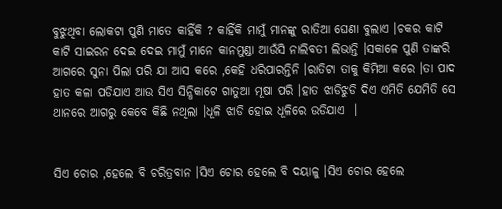ବୁଝୁଥିବା ଲୋକଟା ପୁଣି ମାତେ କାହିଁକି ? କାହିଁକି ମାମୁଁ ମାନଙ୍କୁ ରାତିଆ ଘେଣା ବୁଲାଏ ।ଚକର କାଟି କାଟି ସାଇରନ ଦେଇ ଦେଇ ମାମୁଁ ମାନେ କାନମୁଣ୍ଡା ଆଉଁସି ନାଲିବତୀ ଲିଭାନ୍ତି ।ସକାଳେ ପୁଣି ତାଙ୍କରି ଆଗରେ ସୁନା ପିଲା ପରି ଯା ଆସ କରେ ,କେହି ଧରିପାରନ୍ତିନି ।ରାତିଟା ତାକୁ କିମିଆ କରେ ।ତା ପାଦ ହାତ କଳା ପଡିଯାଏ ଆଉ ସିଏ ସିନ୍ଧିକାଟେ ଗାତୁଆ ମୂଷା ପରି ।ହାତ ଝାଡିଝୁଡି ଦିଏ ଏମିତି ଯେମିତି ସେ ଥାନରେ ଆଗରୁ କେବେ କିଛି ନଥିଲା ।ଧୂଳି ଝାଡି ହୋଇ ଧୂଳିରେ ଉଡିଯାଏ  ।


ସିଏ ଚୋର ,ହେଲେ ବି ଚରିତ୍ରବାନ ।ସିଏ ଚୋର ହେଲେ ବି ଦୟାଳୁ ।ସିଏ ଚୋର ହେଲେ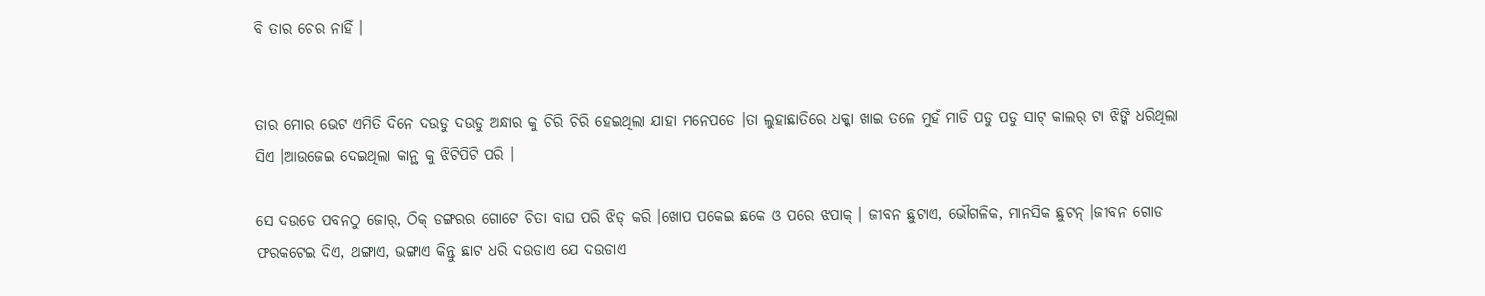ବି ତାର ଚେର ନାହିଁ ।


ତାର ମୋର ଭେଟ ଏମିତି ଦିନେ ଦଉଡୁ ଦଉଡୁ ଅନ୍ଧାର କୁ ଚିରି ଚିରି ହେଇଥିଲା ଯାହା ମନେପଡେ ।ତା ଲୁହାଛାତିରେ ଧକ୍କା ଖାଇ ତଳେ ମୁହଁ ମାଡି ପଡୁ ପଡୁ ସାଟ୍ କାଲର୍ ଟା ଝିଙ୍କି ଧରିଥିଲା ସିଏ ।ଆଉଜେଇ ଦେଇଥିଲା କାନ୍ଥ କୁ ଝିଟିପିଟି ପରି ।

ସେ ଦଉଡେ ପବନଠୁ ଜୋର୍, ଠିକ୍ ଡଙ୍ଗରର ଗୋଟେ ଚିତା ବାଘ ପରି ଝିଡ୍ କରି ।ଖୋପ ପକେଇ ଛକେ ଓ ପରେ ଝପାକ୍ । ଜୀବନ ଛୁଟାଏ, ଭୌଗଳିକ, ମାନସିକ ଛୁଟନ୍ ।ଜୀବନ ଗୋଡ ଫରକଟେଇ ଦିଏ, ଥଙ୍ଗାଏ, ଭଙ୍ଗାଏ କିନ୍ତୁ ଛାଟ ଧରି ଦଉଡାଏ ଯେ ଦଉଡାଏ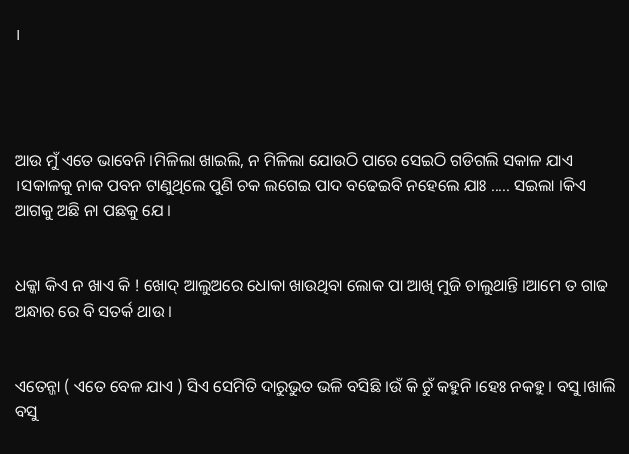।




ଆଉ ମୁଁ ଏତେ ଭାବେନି ।ମିଳିଲା ଖାଇଲି, ନ ମିଳିଲା ଯୋଉଠି ପାରେ ସେଇଠି ଗଡିଗଲି ସକାଳ ଯାଏ ।ସକାଳକୁ ନାକ ପବନ ଟାଣୁଥିଲେ ପୁଣି ଚକ ଲଗେଇ ପାଦ ବଢେଇବି ନହେଲେ ଯାଃ ..... ସଇଲା ।କିଏ ଆଗକୁ ଅଛି ନା ପଛକୁ ଯେ ।


ଧକ୍କା କିଏ ନ ଖାଏ କି ! ଖୋଦ୍ ଆଲୁଅରେ ଧୋକା ଖାଉଥିବା ଲୋକ ପା ଆଖି ମୁଜି ଚାଲୁଥାନ୍ତି ।ଆମେ ତ ଗାଢ ଅନ୍ଧାର ରେ ବି ସତର୍କ ଥାଉ ।


ଏତେନ୍ଜା ( ଏତେ ବେଳ ଯାଏ ) ସିଏ ସେମିତି ଦାରୁଭୁତ ଭଳି ବସିଛି ।ଉଁ କି ଚୁଁ କହୁନି ।ହେଃ ନକହୁ । ବସୁ ।ଖାଲି ବସୁ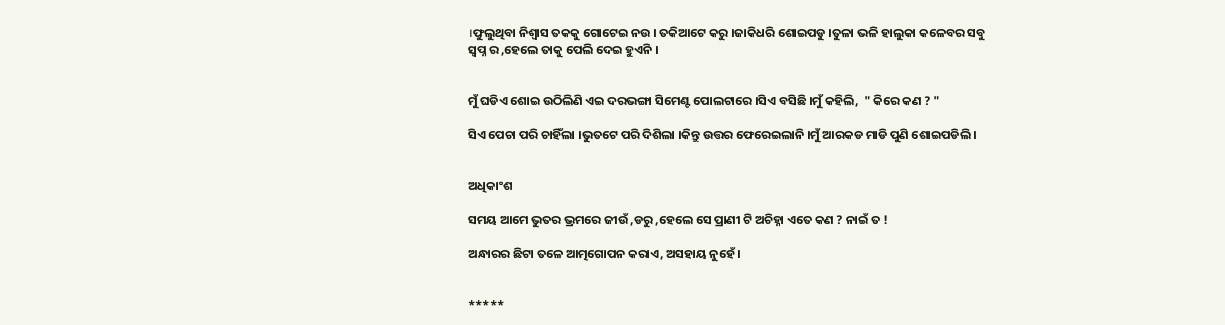।ଫୁଲୁଥିବା ନିଶ୍ବାସ ତକକୁ ଗୋଟେଇ ନଉ । ତକିଆଟେ କରୁ ।ଜାକିଧରି ଶୋଇପଡୁ ।ତୁଳା ଭଳି ହାଲୁକା କଳେବର ସବୁ ସ୍ବପ୍ନ ର ,ହେଲେ ତାକୁ ପେଲି ଦେଇ ହୁଏନି ।


ମୁଁ ଘଡିଏ ଶୋଇ ଉଠିଲିଣି ଏଇ ଦରଭଙ୍ଗା ସିମେଣ୍ଟ ପୋଲଟାରେ ।ସିଏ ବସିଛି ।ମୁଁ କହିଲି,  " କିରେ କଣ ? "

ସିଏ ପେଚା ପରି ଚାହିଁଲା ।ଭୁତଟେ ପରି ଦିଶିଲା ।କିନ୍ତୁ ଉତ୍ତର ଫେରେଇଲାନି ।ମୁଁ ଆରକଡ ମାଡି ପୁଣି ଶୋଇପଡିଲି ।


ଅଧିକାଂଶ

ସମୟ ଆମେ ଭୁତର ଭ୍ରମରେ ଜୀଉଁ ,ଡରୁ ,ହେଲେ ସେ ପ୍ରାଣୀ ଟି ଅଚିହ୍ନା ଏତେ କଣ ? ନାଇଁ ତ !

ଅନ୍ଧାରର ଛିଟା ତଳେ ଆତ୍ମଗୋପନ କରାଏ, ଅସହାୟ ନୁହେଁ ।


*****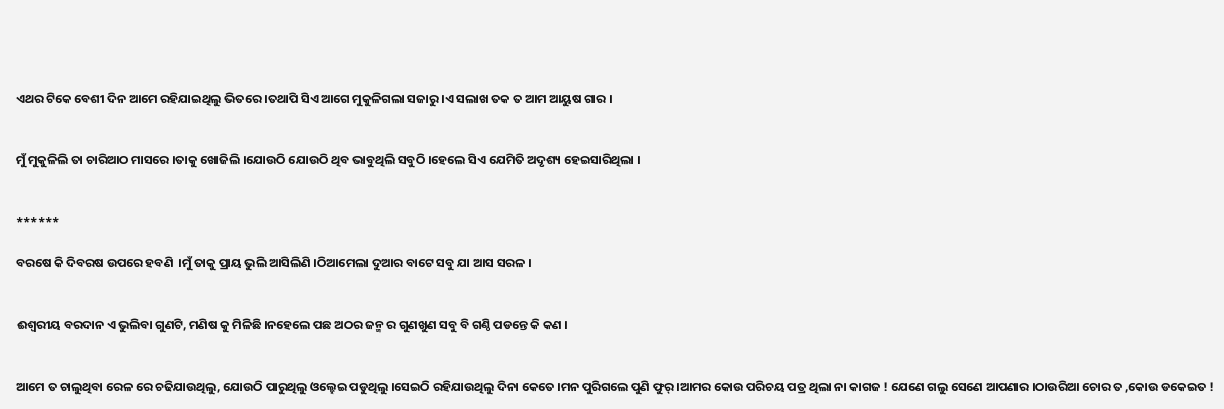ଏଥର ଟିକେ ବେଶୀ ଦିନ ଆମେ ରହିଯାଇଥିଲୁ ଭିତରେ ।ତଥାପି ସିଏ ଆଗେ ମୁକୁଳିଗଲା ସଜାରୁ ।ଏ ସଲାଖ ତକ ତ ଆମ ଆୟୁଷ ଗାର ।


ମୁଁ ମୁକୁଳିଲି ତା ଚାରିଆଠ ମାସରେ ।ତାକୁ ଖୋଜିଲି ।ଯୋଉଠି ଯୋଉଠି ଥିବ ଭାବୁଥିଲି ସବୁଠି ।ହେଲେ ସିଏ ଯେମିତି ଅଦୃଶ୍ୟ ହେଇସାରିଥିଲା ।


******

ବରଷେ କି ଦିବରଷ ଉପରେ ହବଣି  ।ମୁଁ ତାକୁ ପ୍ରାୟ ଭୁଲି ଆସିଲିଣି ।ଠିଆମେଲା ଦୁଆର ବାଟେ ସବୁ ଯା ଆସ ସରଳ ।


ଈଶ୍ବରୀୟ ବରଦାନ ଏ ଭୁଲିବା ଗୁଣଟି, ମଣିଷ କୁ ମିଳିଛି ।ନହେଲେ ପଛ ଅଠର ଜନ୍ମ ର ଗୁଣଖୁଣ ସବୁ ବି ଗଣ୍ଠି ପଡନ୍ତେ କି କଣ ।


ଆମେ ତ ଚାଲୁଥିବା ରେଳ ରେ ଚଢିଯାଉଥିଲୁ, ଯୋଉଠି ପାରୁଥିଲୁ ଓଲ୍ହେଇ ପଡୁଥିଲୁ ।ସେଇଠି ରହିଯାଉଥିଲୁ ଦିନା କେତେ ।ମନ ପୁରିଗଲେ ପୁଣି ଫୁର୍ ।ଆମର କୋଉ ପରିଚୟ ପତ୍ର ଥିଲା ନା କାଗଜ ! ଯେଣେ ଗଲୁ ସେଣେ ଆପଣାର ।ଠାଉରିଆ ଚୋର ତ ,କୋଉ ଡକେଇତ !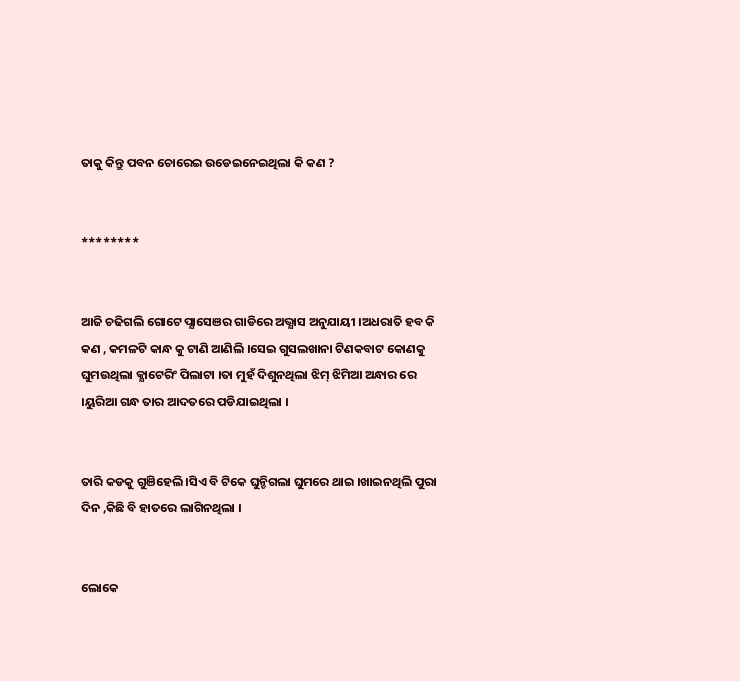ତାକୁ କିନ୍ତୁ ପବନ ଚୋରେଇ ଉଡେଇନେଇଥିଲା କି କଣ ?


********


ଆଜି ଚଢିଗଲି ଗୋଟେ ପ୍ଯାସେଞର ଗାଡିରେ ଅଭ୍ଯାସ ଅନୁଯାୟୀ ।ଅଧରାତି ହବ କି କଣ , କମଳଟି କାନ୍ଧ କୁ ଟାଣି ଆଣିଲି ।ସେଇ ଗୁସଲଖାନା ଟିଣକବାଟ କୋଣକୁ ଘୁମଉଥିଲା କ୍ଯାଟେରିଂ ପିଲାଟା ।ତା ମୁହଁ ଦିଶୁନଥିଲା ଝିମ୍ ଝିମିଆ ଅନ୍ଧାର ରେ ।ୟୁରିଆ ଗନ୍ଧ ତାର ଆଦତରେ ପଡିଯାଇଥିଲା ।


ତାରି କଡକୁ ଗୁଞିହେଲି ।ସିଏ ବି ଟିକେ ଘୁନ୍ଚିଗଲା ଘୁମରେ ଥାଇ ।ଖାଇନଥିଲି ପୁରା ଦିନ ,କିଛି ବି ହାତରେ ଲାଗିନଥିଲା ।


ଲୋକେ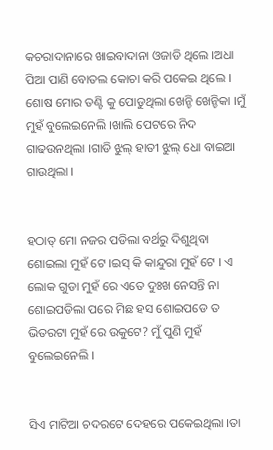କଚରାଦାନାରେ ଖାଇବାଦାନା ଓଜାଡି ଥିଲେ ।ଅଧା ପିଆ ପାଣି ବୋତଲ କୋଚା କରି ପକେଇ ଥିଲେ । ଶୋଷ ମୋର ତଣ୍ଟି କୁ ପୋଡୁଥିଲା ଖେନ୍ଚି ଖେନ୍ଚିକା ।ମୁଁ ମୁହଁ ବୁଲେଇନେଲି ।ଖାଲି ପେଟରେ ନିଦ ଗାଢଉନଥିଲା ।ଗାଡି ଝୁଲ୍ ହାତୀ ଝୁଲ୍ ଧୋ ବାଇଆ ଗାଉଥିଲା ।


ହଠାତ୍ ମୋ ନଜର ପଡିଲା ବର୍ଥରୁ ଦିଶୁଥିବା ଶୋଇଲା ମୁହଁ ଟେ ।ଇସ୍ କି କାନ୍ଦୁରା ମୁହଁ ଟେ । ଏ ଲୋକ ଗୁଡା ମୁହଁ ରେ ଏତେ ଦୁଃଖ ନେସନ୍ତି ନା ଶୋଇପଡିଲା ପରେ ମିଛ ହସ ଶୋଇପଡେ ତ ଭିତରଟା ମୁହଁ ରେ ଉକୁଟେ? ମୁଁ ପୁଣି ମୁହଁ ବୁଲେଇନେଲି ।


ସିଏ ମାଟିଆ ଚଦରଟେ ଦେହରେ ପକେଇଥିଲା ।ତା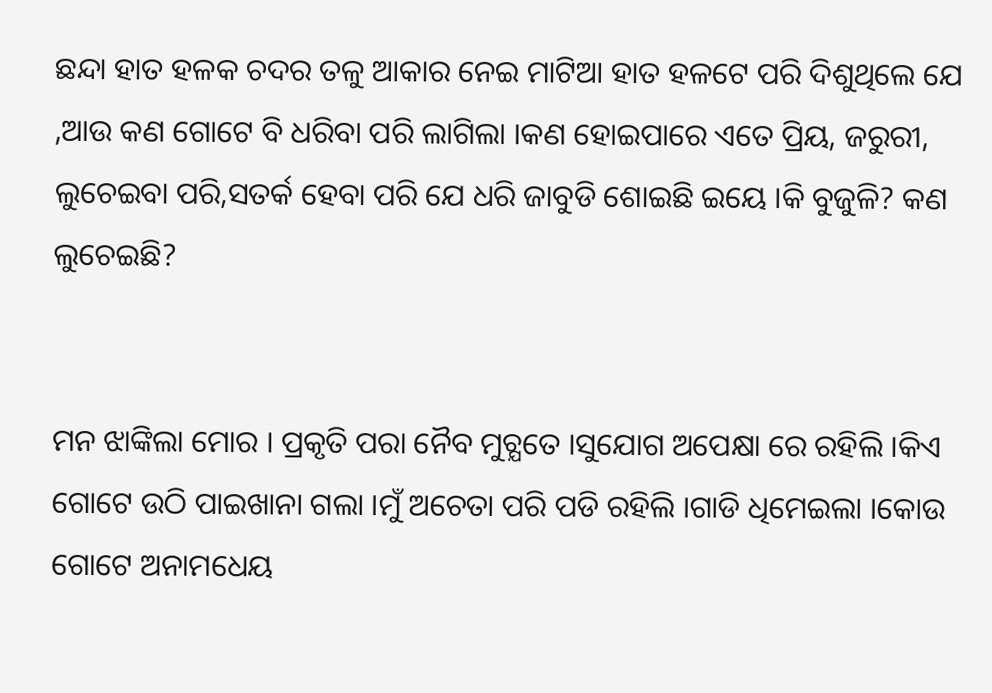ଛନ୍ଦା ହାତ ହଳକ ଚଦର ତଳୁ ଆକାର ନେଇ ମାଟିଆ ହାତ ହଳଟେ ପରି ଦିଶୁଥିଲେ ଯେ ,ଆଉ କଣ ଗୋଟେ ବି ଧରିବା ପରି ଲାଗିଲା ।କଣ ହୋଇପାରେ ଏତେ ପ୍ରିୟ, ଜରୁରୀ, ଲୁଚେଇବା ପରି,ସତର୍କ ହେବା ପରି ଯେ ଧରି ଜାବୁଡି ଶୋଇଛି ଇୟେ ।କି ବୁଜୁଳି? କଣ ଲୁଚେଇଛି?


ମନ ଝାଙ୍କିଲା ମୋର । ପ୍ରକୃତି ପରା ନୈବ ମୁଚ୍ଯତେ ।ସୁଯୋଗ ଅପେକ୍ଷା ରେ ରହିଲି ।କିଏ ଗୋଟେ ଉଠି ପାଇଖାନା ଗଲା ।ମୁଁ ଅଚେତା ପରି ପଡି ରହିଲି ।ଗାଡି ଧିମେଇଲା ।କୋଉ ଗୋଟେ ଅନାମଧେୟ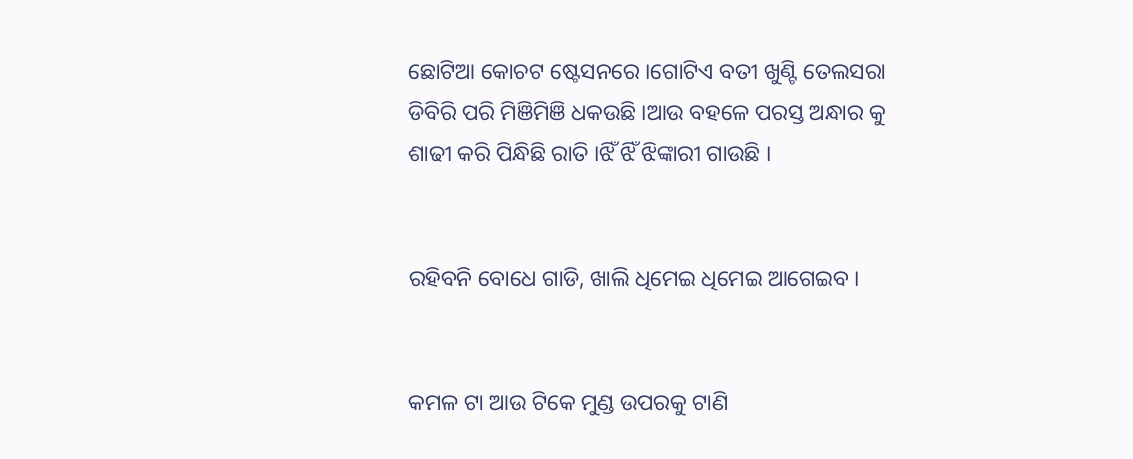ଛୋଟିଆ କୋଚଟ ଷ୍ଟେସନରେ ।ଗୋଟିଏ ବତୀ ଖୁଣ୍ଟି ତେଲସରା ଡିବିରି ପରି ମିଞିମିଞି ଧକଉଛି ।ଆଉ ବହଳେ ପରସ୍ତ ଅନ୍ଧାର କୁ ଶାଢୀ କରି ପିନ୍ଧିଛି ରାତି ।ଝିଁ ଝିଁ ଝିଙ୍କାରୀ ଗାଉଛି ।


ରହିବନି ବୋଧେ ଗାଡି, ଖାଲି ଧିମେଇ ଧିମେଇ ଆଗେଇବ ।


କମଳ ଟା ଆଉ ଟିକେ ମୁଣ୍ଡ ଉପରକୁ ଟାଣି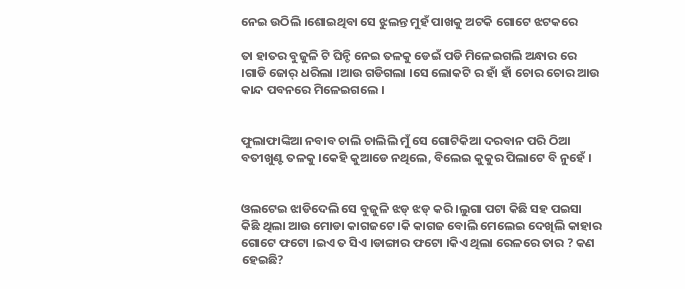ନେଇ ଉଠିଲି ।ଶୋଇଥିବା ସେ ଝୁଲନ୍ତ ମୁହଁ ପାଖକୁ ଅଟକି ଗୋଟେ ଝଟକରେ

ତା ହାତର ବୁଜୁଳି ଟି ଘିନ୍ଚି ନେଇ ତଳକୁ ଡେଇଁ ପଡି ମିଳେଇଗଲି ଅନ୍ଧାର ରେ ।ଗାଡି ଜୋର୍ ଧରିଲା ।ଆଉ ଗଡିଗଲା ।ସେ ଲୋକଟି ର ହାଁ ହାଁ ଚୋର ଚୋର ଆଉ କାନ୍ଦ ପବନରେ ମିଳେଇଗଲେ ।


ଫୁଲାଫାଙ୍କିଆ ନବାବ ଚାଲି ଚାଲିଲି ମୁଁ ସେ ଗୋଟିକିଆ ଦରବାନ ପରି ଠିଆ ବତୀଖୁଣ୍ଟ ତଳକୁ ।କେହି କୁଆଡେ ନଥିଲେ, ବିଲେଇ କୁକୁର ପିଲାଟେ ବି ନୁହେଁ ।


ଓଲଟେଇ ଝାଡିଦେଲି ସେ ବୁଜୁଳି ଝଡ୍ ଝଡ୍ କରି ।ଲୁଗା ପଟା କିଛି ସହ ପଇସା କିଛି ଥିଲା ଆଉ ମୋଡା କାଗଜଟେ ।କି କାଗଜ ବୋଲି ମେଲେଇ ଦେଖିଲି କାହାର ଗୋଟେ ଫଟୋ ।ଇଏ ତ ସିଏ ।ଡାଙ୍ଗାର ଫଟୋ ।କିଏ ଥିଲା ରେଳରେ ତାର ? କଣ ହେଇଛି?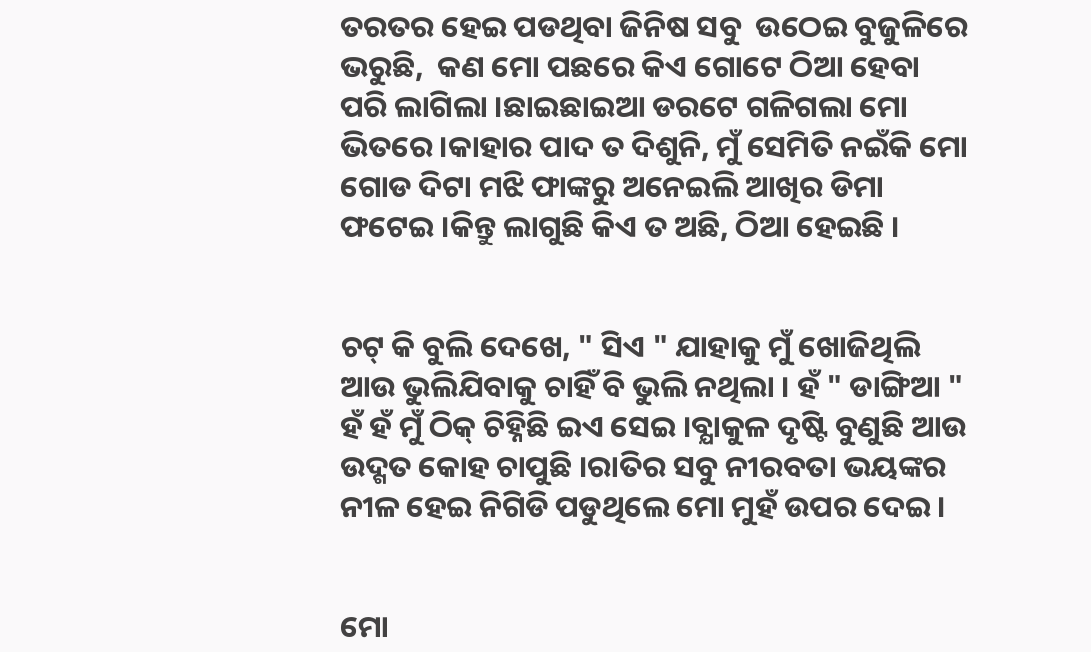ତରତର ହେଇ ପଡଥିବା ଜିନିଷ ସବୁ  ଉଠେଇ ବୁଜୁଳିରେ ଭରୁଛି,  କଣ ମୋ ପଛରେ କିଏ ଗୋଟେ ଠିଆ ହେବା ପରି ଲାଗିଲା ।ଛାଇଛାଇଆ ଡରଟେ ଗଳିଗଲା ମୋ ଭିତରେ।କାହାର ପାଦ ତ ଦିଶୁନି, ମୁଁ ସେମିତି ନଇଁକି ମୋ ଗୋଡ ଦିଟା ମଝି ଫାଙ୍କରୁ ଅନେଇଲି ଆଖିର ଡିମା ଫଟେଇ ।କିନ୍ତୁ ଲାଗୁଛି କିଏ ତ ଅଛି, ଠିଆ ହେଇଛି ।


ଚଟ୍ କି ବୁଲି ଦେଖେ, " ସିଏ " ଯାହାକୁ ମୁଁ ଖୋଜିଥିଲି ଆଉ ଭୁଲିଯିବାକୁ ଚାହିଁ ବି ଭୁଲି ନଥିଲା । ହଁ " ଡାଙ୍ଗିଆ " ହଁ ହଁ ମୁଁ ଠିକ୍ ଚିହ୍ନିଛି ଇଏ ସେଇ ।ବ୍ଯାକୁଳ ଦୃଷ୍ଟି ବୁଣୁଛି ଆଉ ଉଦ୍ଗତ କୋହ ଚାପୁଛି ।ରାତିର ସବୁ ନୀରବତା ଭୟଙ୍କର ନୀଳ ହେଇ ନିଗିଡି ପଡୁଥିଲେ ମୋ ମୁହଁ ଉପର ଦେଇ ।


ମୋ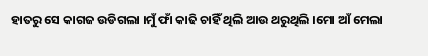ହାତରୁ ସେ କାଗଜ ଉଡିଗଲା ।ମୁଁ ଫାଁ କାଢି ଚାହିଁ ଥିଲି ଆଉ ଥରୁଥିଲି ।ମୋ ଆଁ ମେଲା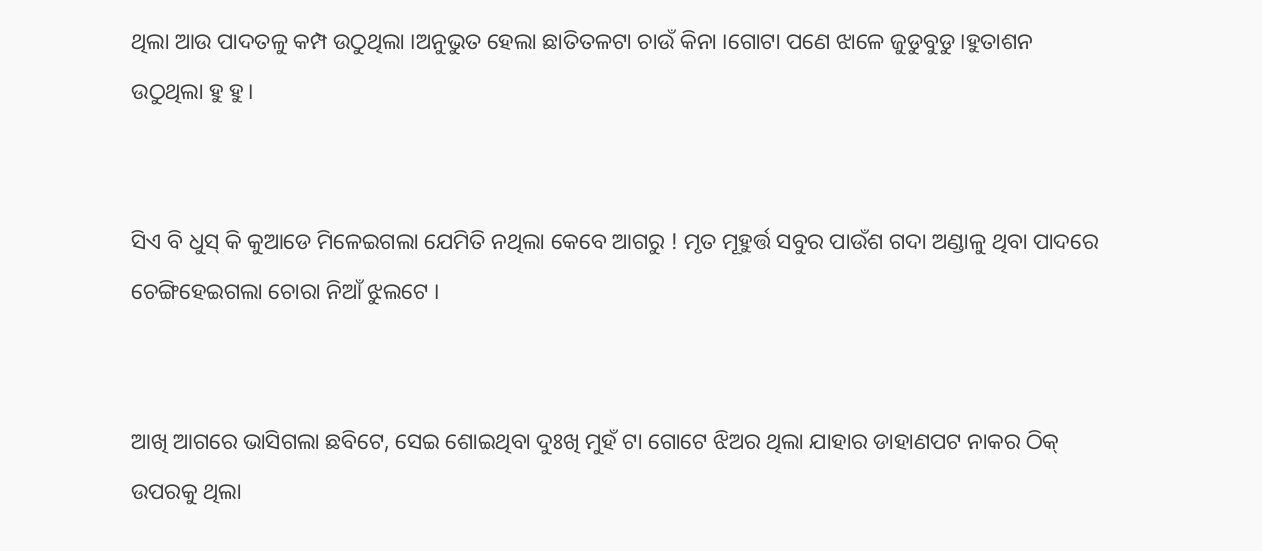ଥିଲା ଆଉ ପାଦତଳୁ କମ୍ପ ଉଠୁଥିଲା ।ଅନୁଭୁତ ହେଲା ଛାତିତଳଟା ଚାଉଁ କିନା ।ଗୋଟା ପଣେ ଝାଳେ ଜୁଡୁବୁଡୁ ।ହୁତାଶନ ଉଠୁଥିଲା ହୁ ହୁ।


ସିଏ ବି ଧୁସ୍ କି କୁଆଡେ ମିଳେଇଗଲା ଯେମିତି ନଥିଲା କେବେ ଆଗରୁ ! ମୃତ ମୂହୁର୍ତ୍ତ ସବୁର ପାଉଁଶ ଗଦା ଅଣ୍ଡାଳୁ ଥିବା ପାଦରେ ଚେଙ୍ଗିହେଇଗଲା ଚୋରା ନିଆଁ ଝୁଲଟେ ।


ଆଖି ଆଗରେ ଭାସିଗଲା ଛବିଟେ, ସେଇ ଶୋଇଥିବା ଦୁଃଖି ମୁହଁ ଟା ଗୋଟେ ଝିଅର ଥିଲା ଯାହାର ଡାହାଣପଟ ନାକର ଠିକ୍ ଉପରକୁ ଥିଲା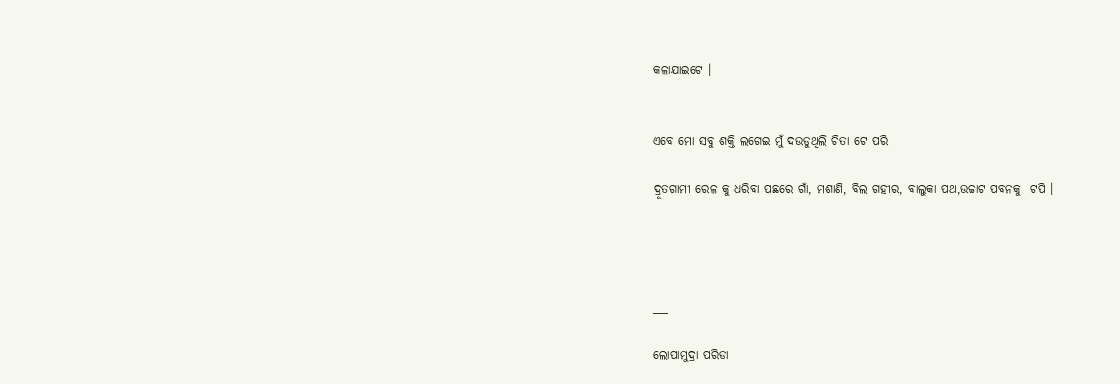କଳାଯାଇଟେ ।


ଏବେ ମୋ ସବୁ ଶକ୍ତି ଲଗେଇ ମୁଁ ଦଉଡୁଥିଲି ଚିତା ଟେ ପରି

ଦ୍ରୂତଗାମୀ ରେଳ କୁ ଧରିବା ପଛରେ ଗାଁ, ମଶାଣି, ବିଲ ଗହୀର, ବାଲୁକା ପଥ,ଉଚ୍ଚାଟ ପବନକୁ  ଟପି ।




___

ଲୋପାମୁଦ୍ରା ପରିଡା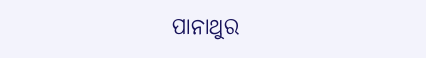ପାନାଥୁର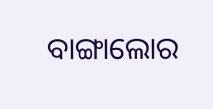ବାଙ୍ଗାଲୋର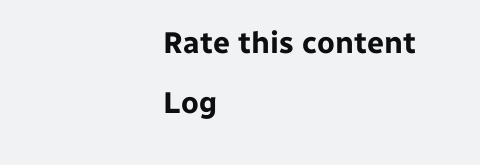Rate this content
Log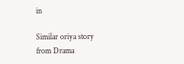in

Similar oriya story from Drama